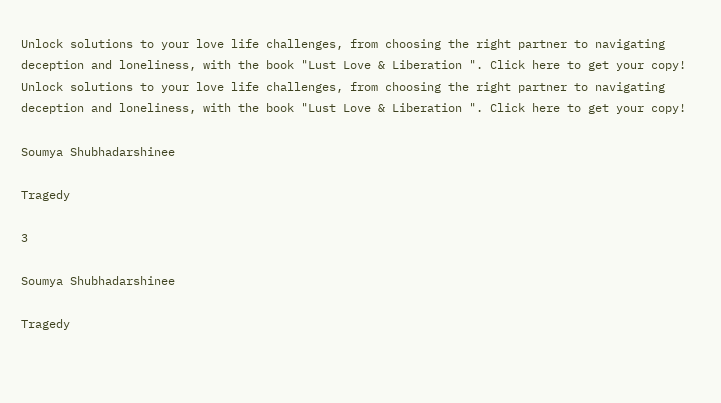Unlock solutions to your love life challenges, from choosing the right partner to navigating deception and loneliness, with the book "Lust Love & Liberation ". Click here to get your copy!
Unlock solutions to your love life challenges, from choosing the right partner to navigating deception and loneliness, with the book "Lust Love & Liberation ". Click here to get your copy!

Soumya Shubhadarshinee

Tragedy

3

Soumya Shubhadarshinee

Tragedy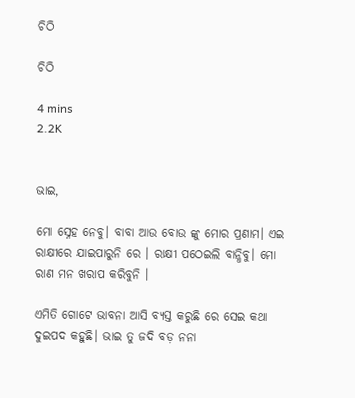ଚିଠି

ଚିଠି

4 mins
2.2K


ଭାଇ,

ମୋ ସ୍ନେହ ନେବୁ। ବାବା ଆଉ ବୋଉ ଙ୍କୁ ମୋର ପ୍ରଣାମ। ଏଇ ରାକ୍ଷୀରେ ଯାଇପାରୁନି ରେ । ରାକ୍ଷୀ ପଠେଇଲି ବାନ୍ଧିବୁ। ମୋ ରାଣ ମନ ଖରାପ କରିବୁନି ।

ଏମିତି ଗୋଟେ ଭାବନା ଆସି ବ୍ୟସ୍ତ କରୁଛି ରେ ସେଇ କଥା ଦୁଇପଦ କହୁଛି। ଭାଇ ତୁ ଜଦି ବଡ଼ ନନା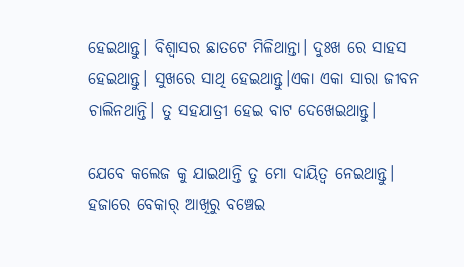ହେଇଥାନ୍ତୁ। ବିଶ୍ୱାସର ଛାତଟେ ମିଳିଥାନ୍ତା। ଦୁଃଖ ରେ ସାହସ ହେଇଥାନ୍ତୁ। ସୁଖରେ ସାଥି ହେଇଥାନ୍ତୁ।ଏକା ଏକା ସାରା ଜୀବନ ଚାଲିନଥାନ୍ତି। ତୁ ସହଯାତ୍ରୀ ହେଇ ବାଟ ଦେଖେଇଥାନ୍ତୁ।

ଯେବେ କଲେଜ କୁ ଯାଇଥାନ୍ତି ତୁ ମୋ ଦାୟିତ୍ୱ ନେଇଥାନ୍ତୁ। ହଜାରେ ବେକାର୍ ଆଖିରୁ ବଞ୍ଚେଇ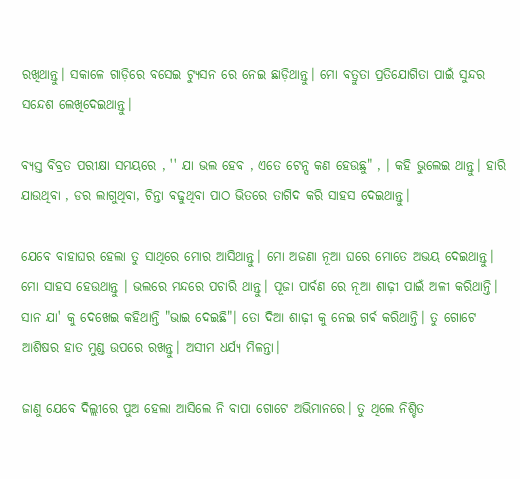ରଖିଥାନ୍ତୁ। ସକାଳେ ଗାଡ଼ିରେ ବସେଇ ଟ୍ୟୁସନ ରେ ନେଇ ଛାଡ଼ିଥାନ୍ତୁ। ମୋ ବତ୍ରୁତା ପ୍ରତିଯୋଗିତା ପାଇଁ ସୁନ୍ଦର ସନ୍ଦେଶ ଲେଖିଦେଇଥାନ୍ତୁ।

ବ୍ୟସ୍ତ ବିବ୍ରତ ପରୀକ୍ଷା ସମୟରେ , '' ଯା ଭଲ ହେବ , ଏତେ ଟେନ୍ସ କଣ ହେଉଛୁ" , । କହି ଭୁଲେଇ ଥାନ୍ତୁ। ହାରି ଯାଉଥିବା , ଡର ଲାଗୁଥିବା, ଚିନ୍ତା ବଢୁଥିବା ପାଠ ଭିତରେ ତାଗିଦ କରି ସାହସ ଦେଇଥାନ୍ତୁ।

ଯେବେ ବାହାଘର ହେଲା ତୁ ସାଥିରେ ମୋର ଆସିଥାନ୍ତୁ। ମୋ ଅଜଣା ନୂଆ ଘରେ ମୋତେ ଅଭୟ ଦେଇଥାନ୍ତୁ। ମୋ ସାହସ ହେଉଥାନ୍ତୁ । ଭଲରେ ମନ୍ଦରେ ପଚାରି ଥାନ୍ତୁ। ପୂଜା ପାର୍ବଣ ରେ ନୂଆ ଶାଢ଼ୀ ପାଇଁ ଅଳୀ କରିଥାନ୍ତି। ସାନ ଯା' କୁ ଦେଖେଇ କହିଥାନ୍ତି "ଭାଇ ଦେଇଛି"। ତୋ ଦିଆ ଶାଢ଼ୀ କୁ ନେଇ ଗର୍ଵ କରିଥାନ୍ତି। ତୁ ଗୋଟେ ଆଶିଷର ହାତ ମୁଣ୍ଡ ଉପରେ ରଖନ୍ତୁ। ଅସୀମ ଧର୍ଯ୍ୟ ମିଳନ୍ତା।

ଜାଣୁ ଯେବେ ଦିଲ୍ଲୀରେ ପୁଅ ହେଲା ଆସିଲେ ନି ବାପା ଗୋଟେ ଅଭିମାନରେ। ତୁ ଥିଲେ ନିଶ୍ଚିତ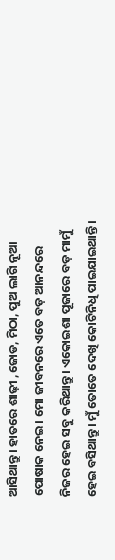ଆସିଥାନ୍ତୁ। ହାତରେ ଶାଢ଼ୀ ,ଜୋଡ, ମିଠା, ପୁଅ ଲାଗି ନୂଆ ପୋଷାକ ନେଇ। ମୋ ଜୀବନରେ ଏତେ ବଡ଼ ଆନନ୍ଦରେ ନିଜର ହେଇ ସବୁ କରିଥାନ୍ତୁ। ଏକୋଇଶା ପୂଜାରେ ବଡ଼ ମାମୁଁ ହେଇ ବସିଥାନ୍ତୁ। ମୁଁ ତୋତେ ଦେଖି କୋଟିନିଧି ପାଇଯାଇଥାନ୍ତି।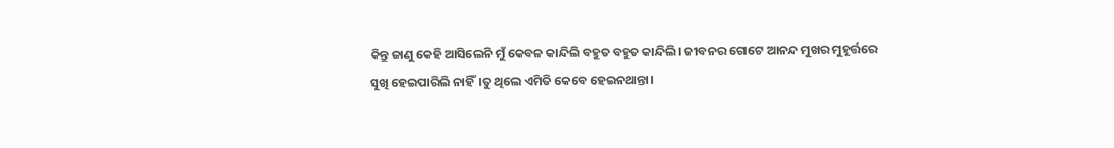କିନ୍ତୁ ଜାଣୁ କେହି ଆସିଲେନି ମୁଁ କେବଳ କାନ୍ଦିଲି ବହୁତ ବହୁତ କାନ୍ଦିଲି। ଜୀବନର ଗୋଟେ ଆନନ୍ଦ ମୁଖର ମୁହୂର୍ତ୍ତରେ ସୁଖି ହେଇପାରିଲି ନାହିଁ।ତୁ ଥିଲେ ଏମିତି କେବେ ହେଇନଥାନ୍ତା।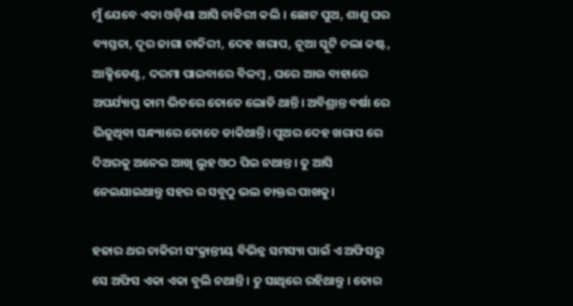ମୁଁ ଯେବେ ଏକା ଓଡ଼ିଶା ଆସି ଚାକିରୀ କଲି । ଛୋଟ ପୁଅ, ଶାଶୁ ଘର ବ୍ୟସ୍ତତା, ଦୂର ଜାଗା ଚାକିରୀ, ଦେହ ଖରାପ, ନୂଆ ସ୍କୁଟି ଚଲା କଷ୍ଟ, ଆକ୍ସିଡେଣ୍ଟ, ଦରମା ପାଇବାରେ ବିଳମ୍ବ , ଘରେ ଆଉ ବାହାରେ ଅପର୍ଯ୍ୟାପ୍ତ କାମ ଭିତରେ ତୋତେ ଲୋଡି ଥାନ୍ତି। ଅବିଶ୍ରାନ୍ତ ବର୍ଷା ରେ ଭିଜୁଥିବା ସନ୍ଧ୍ୟାରେ ତୋତେ ଡାକିଥାନ୍ତି। ପୁଅର ଦେହ ଖରାପ ରେ ଦିଅରକୁ ଅନେଇ ଆଖି ଲୁହ ଓଠ ପିଇ ନଥାନ୍ତ। ତୁ ଆସି ନେଇଯାଇଥାନ୍ତୁ ସହର ର ସବୁଠୁ ଭଲ ଡାକ୍ତର ପାଖକୁ।

ହଜାର ଥର ଚାକିରୀ ସଂକ୍ରାନ୍ତୀୟ ବିଭିନ୍ନ ସମସ୍ୟା ପାଇଁ ଏ ଅଫିସରୁ ସେ ଅଫିସ ଏକା ଏକା ବୁଲି ନଥାନ୍ତି । ତୁ ସାଥିରେ ରହିଥାନ୍ତୁ । ତୋର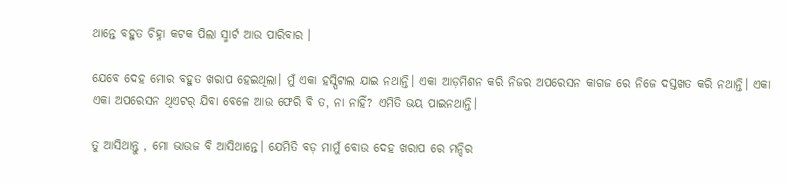ଥାନ୍ତେ ବହୁତ ଚିହ୍ନା କଟକ ପିଲା ସ୍ମାର୍ଟ ଆଉ ପାରିବାର ।

ଯେବେ ଦେହ ମୋର ବହୁତ ଖରାପ ହେଇଥିଲା। ମୁଁ ଏକା ହସ୍ପିଟାଲ ଯାଇ ନଥାନ୍ତି। ଏକା ଆଡ଼ମିଶନ କରି ନିଜର ଅପରେସନ କାଗଜ ରେ ନିଜେ ଦସ୍ତଖତ କରି ନଥାନ୍ତି। ଏକା ଏକା ଅପରେସନ ଥିଏଟର୍ ଯିବା ବେଳେ ଆଉ ଫେରି ବି ତ, ନା ନାହିଁ? ଏମିତି ଭୟ ପାଇନଥାନ୍ତି।

ତୁ ଆସିଥାନ୍ତୁ , ମୋ ଭାଉଜ ବି ଆସିଥାନ୍ତେ। ଯେମିତି ବଡ଼ ମାମୁଁ ବୋଉ ଦେହ ଖରାପ ରେ ମନ୍ଦିର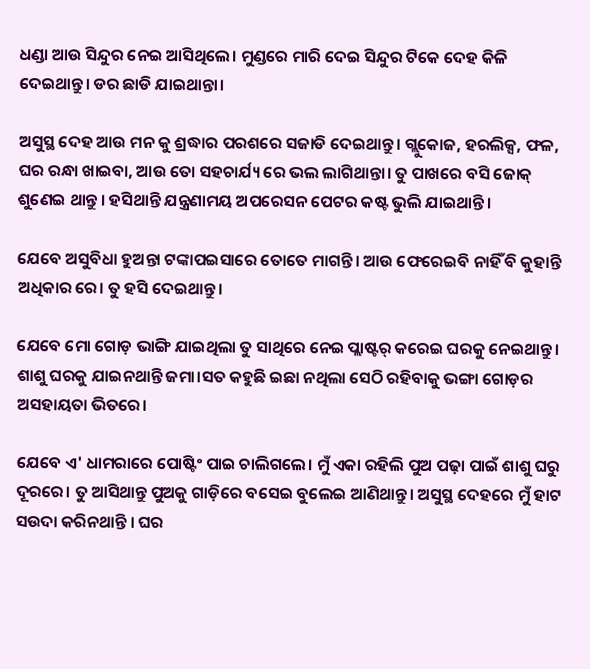ଧଣ୍ଡା ଆଉ ସିନ୍ଦୁର ନେଇ ଆସିଥିଲେ। ମୁଣ୍ଡରେ ମାରି ଦେଇ ସିନ୍ଦୁର ଟିକେ ଦେହ କିଳି ଦେଇଥାନ୍ତୁ। ଡର ଛାଡି ଯାଇଥାନ୍ତା।

ଅସୁସ୍ଥ ଦେହ ଆଉ ମନ କୁ ଶ୍ରଦ୍ଧାର ପରଶରେ ସଜାଡି ଦେଇଥାନ୍ତୁ। ଗ୍ଲୁକୋଜ, ହରଲିକ୍ସ, ଫଳ, ଘର ରନ୍ଧା ଖାଇବା, ଆଉ ତୋ ସହଚାର୍ଯ୍ୟ ରେ ଭଲ ଲାଗିଥାନ୍ତା। ତୁ ପାଖରେ ବସି ଜୋକ୍ ଶୁଣେଇ ଥାନ୍ତୁ । ହସିଥାନ୍ତି ଯନ୍ତ୍ରଣାମୟ ଅପରେସନ ପେଟର କଷ୍ଟ ଭୁଲି ଯାଇଥାନ୍ତି।

ଯେବେ ଅସୁବିଧା ହୁଅନ୍ତା ଟଙ୍କାପଇସାରେ ତୋତେ ମାଗନ୍ତି। ଆଉ ଫେରେଇବି ନାହିଁ ବି କୁହାନ୍ତି ଅଧିକାର ରେ। ତୁ ହସି ଦେଇଥାନ୍ତୁ।

ଯେବେ ମୋ ଗୋଡ଼ ଭାଙ୍ଗି ଯାଇଥିଲା ତୁ ସାଥିରେ ନେଇ ପ୍ଲାଷ୍ଟର୍ କରେଇ ଘରକୁ ନେଇଥାନ୍ତୁ। ଶାଶୁ ଘରକୁ ଯାଇନଥାନ୍ତି ଜମା।ସତ କହୁଛି ଇଛା ନଥିଲା ସେଠି ରହିବାକୁ ଭଙ୍ଗା ଗୋଡ଼ର ଅସହାୟତା ଭିତରେ।

ଯେବେ ଏ' ଧାମରାରେ ପୋଷ୍ଟିଂ ପାଇ ଚାଲିଗଲେ। ମୁଁ ଏକା ରହିଲି ପୁଅ ପଢ଼ା ପାଇଁ ଶାଶୁ ଘରୁ ଦୂରରେ। ତୁ ଆସିଥାନ୍ତୁ ପୁଅକୁ ଗାଡ଼ିରେ ବସେଇ ବୁଲେଇ ଆଣିଥାନ୍ତୁ। ଅସୁସ୍ଥ ଦେହରେ ମୁଁ ହାଟ ସଉଦା କରିନଥାନ୍ତି । ଘର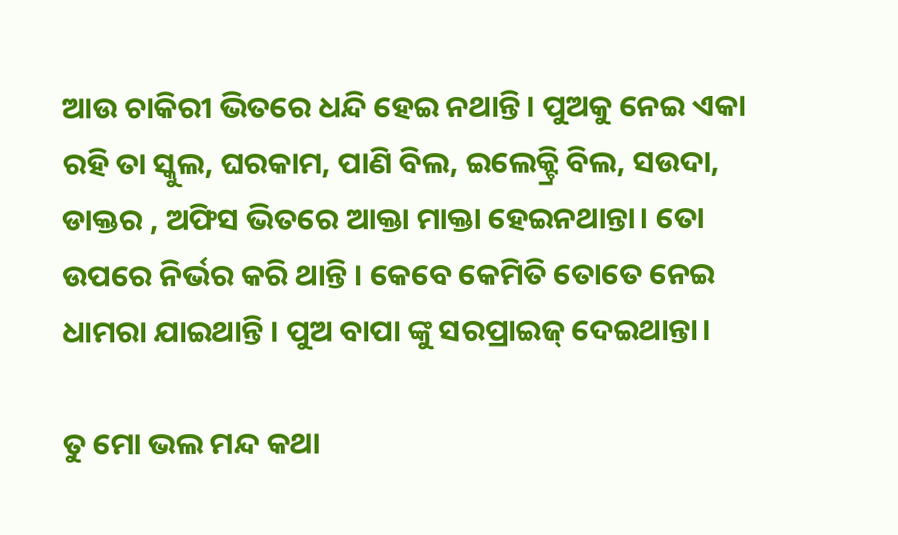ଆଉ ଚାକିରୀ ଭିତରେ ଧନ୍ଦି ହେଇ ନଥାନ୍ତି। ପୁଅକୁ ନେଇ ଏକା ରହି ତା ସ୍କୁଲ, ଘରକାମ, ପାଣି ବିଲ, ଇଲେକ୍ଟ୍ରି ବିଲ, ସଉଦା, ଡାକ୍ତର , ଅଫିସ ଭିତରେ ଆକ୍ତା ମାକ୍ତା ହେଇନଥାନ୍ତା। ତୋ ଉପରେ ନିର୍ଭର କରି ଥାନ୍ତି । କେବେ କେମିତି ତୋତେ ନେଇ ଧାମରା ଯାଇଥାନ୍ତି । ପୁଅ ବାପା ଙ୍କୁ ସରପ୍ରାଇଜ୍ ଦେଇଥାନ୍ତା।

ତୁ ମୋ ଭଲ ମନ୍ଦ କଥା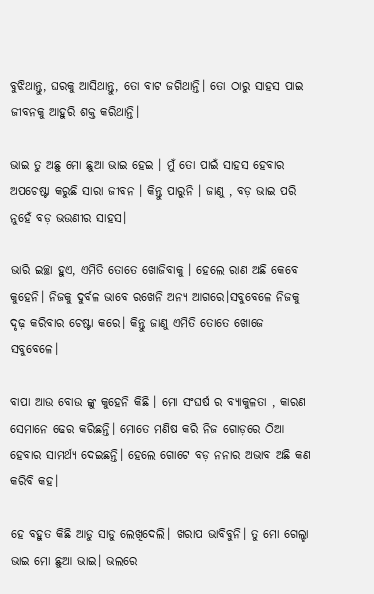ବୁଝିଥାନ୍ତୁ, ଘରକୁ ଆସିଥାନ୍ତୁ, ତୋ ବାଟ ଜଗିଥାନ୍ତି। ତୋ ଠାରୁ ସାହସ ପାଇ ଜୀବନକୁ ଆହୁରି ଶକ୍ତ କରିଥାନ୍ତି।

ଭାଇ ତୁ ଅଛୁ ମୋ ଛୁଆ ଭାଇ ହେଇ । ମୁଁ ତୋ ପାଇଁ ସାହସ ହେବାର ଅପଚେଷ୍ଟା କରୁଛି ସାରା ଜୀବନ । କିନ୍ତୁ ପାରୁନି । ଜାଣୁ , ବଡ଼ ଭାଇ ପରି ନୁହେଁ ବଡ଼ ଭଉଣୀର ସାହସ।

ଭାରି ଇଚ୍ଛା ହୁଏ, ଏମିତି ତୋତେ ଖୋଜିବାକୁ । ହେଲେ ରାଣ ଅଛି କେବେ କୁହେନି। ନିଜକୁ ଦୁର୍ବଳ ଭାବେ ରଖେନି ଅନ୍ୟ ଆଗରେ।ସବୁବେଳେ ନିଜକୁ ଦୃଢ଼ କରିବାର ଚେଷ୍ଟା କରେ। କିନ୍ତୁ ଜାଣୁ ଏମିତି ତୋତେ ଖୋଜେ ସବୁବେଳେ।

ବାପା ଆଉ ବୋଉ ଙ୍କୁ କୁହେନି କିଛି । ମୋ ସଂଘର୍ଷ ର ବ୍ୟାକୁଳତା , କାରଣ ସେମାନେ ଢେର କରିଛନ୍ତି। ମୋତେ ମଣିଷ କରି ନିଜ ଗୋଡ଼ରେ ଠିଆ ହେବାର ସାମର୍ଥ୍ୟ ଦେଇଛନ୍ତି। ହେଲେ ଗୋଟେ ବଡ଼ ନନାର ଅଭାବ ଅଛି କଣ କରିବି କହ।

ହେ ବହୁତ କିଛି ଆଡୁ ସାଡୁ ଲେଖିଦେଲି। ଖରାପ ଭାବିବୁନି। ତୁ ମୋ ଗେଲ୍ହା ଭାଇ ମୋ ଛୁଆ ଭାଇ। ଭଲରେ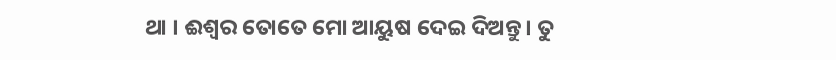ଥା । ଈଶ୍ୱର ତୋତେ ମୋ ଆୟୁଷ ଦେଇ ଦିଅନ୍ତୁ। ତୁ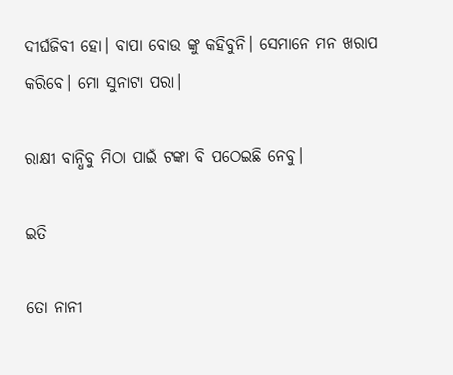ଦୀର୍ଘଜିବୀ ହୋ। ବାପା ବୋଉ ଙ୍କୁ କହିବୁନି। ସେମାନେ ମନ ଖରାପ କରିବେ। ମୋ ସୁନାଟା ପରା।

ରାକ୍ଷୀ ବାନ୍ଧିବୁ ମିଠା ପାଇଁ ଟଙ୍କା ବି ପଠେଇଛି ନେବୁ।

ଇତି

ତୋ ନାନୀ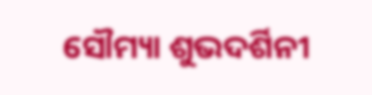ସୌମ୍ୟା ଶୁଭଦର୍ଶିନୀ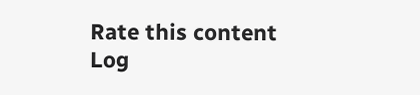Rate this content
Log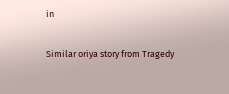in

Similar oriya story from Tragedy